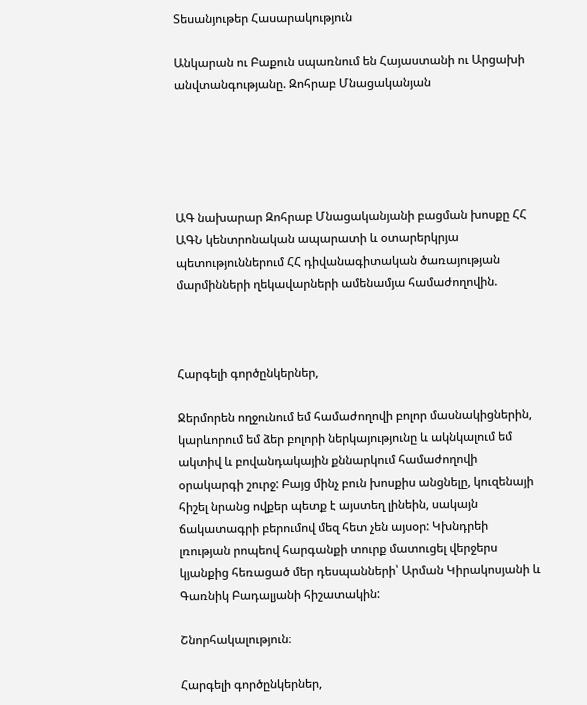Տեսանյութեր Հասարակություն

Անկարան ու Բաքուն սպառնում են Հայաստանի ու Արցախի անվտանգությանը. Զոհրաբ Մնացականյան





ԱԳ նախարար Զոհրաբ Մնացականյանի բացման խոսքը ՀՀ ԱԳՆ կենտրոնական ապարատի և օտարերկրյա պետություններում ՀՀ դիվանագիտական ծառայության մարմինների ղեկավարների ամենամյա համաժողովին.



Հարգելի գործընկերներ,

Ջերմորեն ողջունում եմ համաժողովի բոլոր մասնակիցներին, կարևորում եմ ձեր բոլորի ներկայությունը և ակնկալում եմ ակտիվ և բովանդակային քննարկում համաժողովի օրակարգի շուրջ: Բայց մինչ բուն խոսքիս անցնելը, կուզենայի հիշել նրանց ովքեր պետք է այստեղ լինեին, սակայն ճակատագրի բերումով մեզ հետ չեն այսօր: Կխնդրեի լռության րոպեով հարգանքի տուրք մատուցել վերջերս կյանքից հեռացած մեր դեսպանների՝ Արման Կիրակոսյանի և Գառնիկ Բադալյանի հիշատակին:

Շնորհակալություն։

Հարգելի գործընկերներ,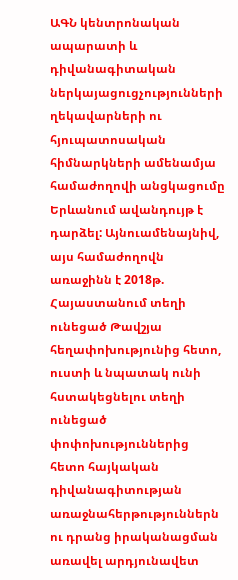ԱԳՆ կենտրոնական  ապարատի և դիվանագիտական ներկայացուցչությունների ղեկավարների ու հյուպատոսական հիմնարկների ամենամյա համաժողովի անցկացումը Երևանում ավանդույթ է դարձել: Այնուամենայնիվ, այս համաժողովն առաջինն է 2018թ. Հայաստանում տեղի ունեցած Թավշյա հեղափոխությունից հետո, ուստի և նպատակ ունի հստակեցնելու տեղի ունեցած փոփոխություններից հետո հայկական դիվանագիտության առաջնահերթություններն ու դրանց իրականացման առավել արդյունավետ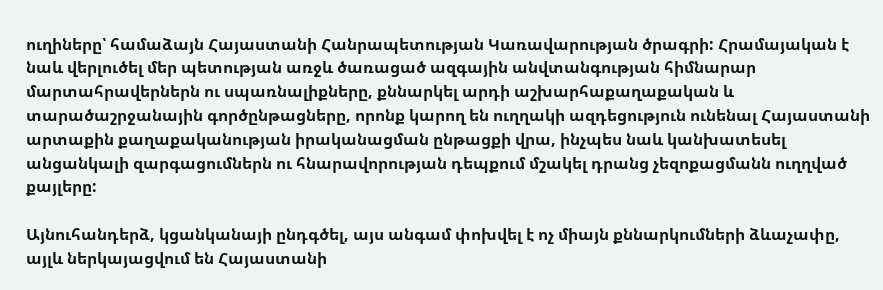ուղիները՝ համաձայն Հայաստանի Հանրապետության Կառավարության ծրագրի: Հրամայական է նաև վերլուծել մեր պետության առջև ծառացած ազգային անվտանգության հիմնարար մարտահրավերներն ու սպառնալիքները, քննարկել արդի աշխարհաքաղաքական և տարածաշրջանային գործընթացները, որոնք կարող են ուղղակի ազդեցություն ունենալ Հայաստանի արտաքին քաղաքականության իրականացման ընթացքի վրա, ինչպես նաև կանխատեսել անցանկալի զարգացումներն ու հնարավորության դեպքում մշակել դրանց չեզոքացմանն ուղղված քայլերը:

Այնուհանդերձ, կցանկանայի ընդգծել, այս անգամ փոխվել է ոչ միայն քննարկումների ձևաչափը, այլև ներկայացվում են Հայաստանի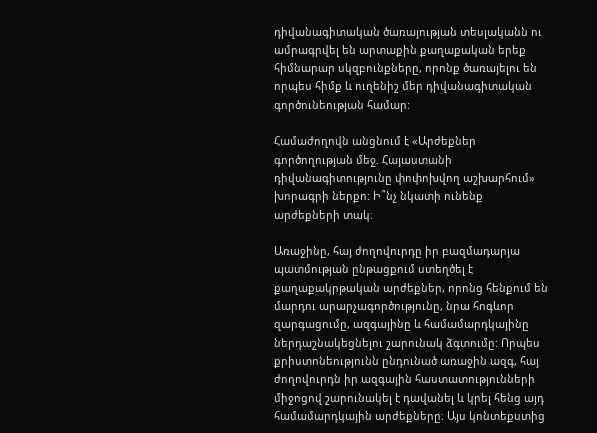դիվանագիտական ծառայության տեսլականն ու ամրագրվել են արտաքին քաղաքական երեք հիմնարար սկզբունքները, որոնք ծառայելու են որպես հիմք և ուղենիշ մեր դիվանագիտական գործունեության համար:

Համաժողովն անցնում է «Արժեքներ գործողության մեջ. Հայաստանի դիվանագիտությունը փոփոխվող աշխարհում» խորագրի ներքո: Ի՞նչ նկատի ունենք արժեքների տակ։

Առաջինը, հայ ժողովուրդը իր բազմադարյա պատմության ընթացքում ստեղծել է քաղաքակրթական արժեքներ, որոնց հենքում են մարդու արարչագործությունը, նրա հոգևոր զարգացումը, ազգայինը և համամարդկայինը  ներդաշնակեցնելու շարունակ ձգտումը: Որպես քրիստոնեությունն ընդունած առաջին ազգ, հայ ժողովուրդն իր ազգային հաստատությունների միջոցով շարունակել է դավանել և կրել հենց այդ համամարդկային արժեքները։ Այս կոնտեքստից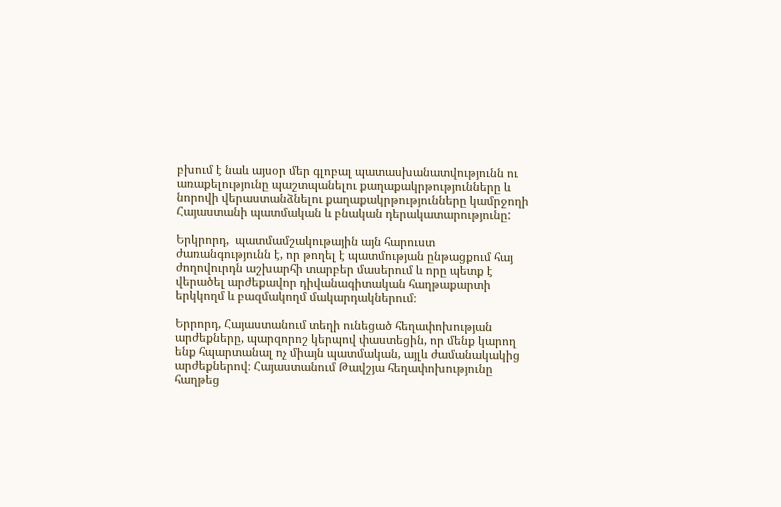բխում է նաև այսօր մեր գլոբալ պատասխանատվությունն ու առաքելությունը պաշտպանելու քաղաքակրթությունները և նորովի վերաստանձնելու քաղաքակրթությունները կամրջողի Հայաստանի պատմական և բնական դերակատարությունը:

Երկրորդ,  պատմամշակութային այն հարուստ ժառանգությունն է, որ թողել է պատմության ընթացքում հայ ժողովուրդն աշխարհի տարբեր մասերում և որը պետք է վերածել արժեքավոր դիվանագիտական հաղթաքարտի երկկողմ և բազմակողմ մակարդակներում։

Երրորդ, Հայաստանում տեղի ունեցած հեղափոխության արժեքները, պարզորոշ կերպով փաստեցին, որ մենք կարող ենք հպարտանալ ոչ միայն պատմական, այլև ժամանակակից արժեքներով։ Հայաստանում Թավշյա հեղափոխությունը հաղթեց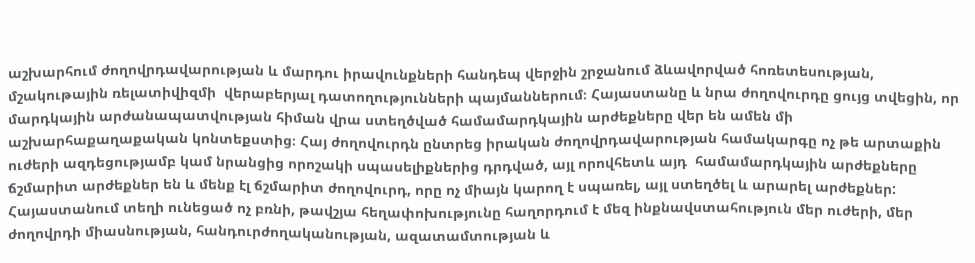աշխարհում ժողովրդավարության և մարդու իրավունքների հանդեպ վերջին շրջանում ձևավորված հոռետեսության, մշակութային ռելատիվիզմի  վերաբերյալ դատողությունների պայմաններում։ Հայաստանը և նրա ժողովուրդը ցույց տվեցին, որ մարդկային արժանապատվության հիման վրա ստեղծված համամարդկային արժեքները վեր են ամեն մի աշխարհաքաղաքական կոնտեքստից։ Հայ ժողովուրդն ընտրեց իրական ժողովրդավարության համակարգը ոչ թե արտաքին ուժերի ազդեցությամբ կամ նրանցից որոշակի սպասելիքներից դրդված, այլ որովհետև այդ  համամարդկային արժեքները ճշմարիտ արժեքներ են և մենք էլ ճշմարիտ ժողովուրդ, որը ոչ միայն կարող է սպառել, այլ ստեղծել և արարել արժեքներ: Հայաստանում տեղի ունեցած ոչ բռնի, թավշյա հեղափոխությունը հաղորդում է մեզ ինքնավստահություն մեր ուժերի, մեր ժողովրդի միասնության, հանդուրժողականության, ազատամտության և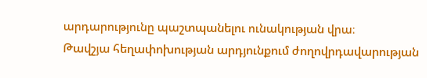արդարությունը պաշտպանելու ունակության վրա։
Թավշյա հեղափոխության արդյունքում ժողովրդավարության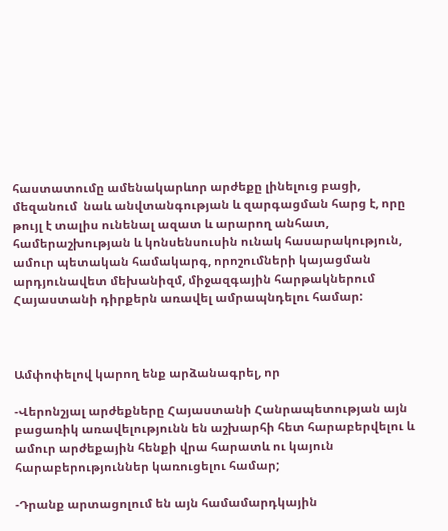հաստատումը ամենակարևոր արժեքը լինելուց բացի, մեզանում  նաև անվտանգության և զարգացման հարց է, որը թույլ է տալիս ունենալ ազատ և արարող անհատ, համերաշխության և կոնսենսուսին ունակ հասարակություն, ամուր պետական համակարգ, որոշումների կայացման արդյունավետ մեխանիզմ, միջազգային հարթակներում Հայաստանի դիրքերն առավել ամրապնդելու համար:



Ամփոփելով կարող ենք արձանագրել, որ

-Վերոնշյալ արժեքները Հայաստանի Հանրապետության այն բացառիկ առավելությունն են աշխարհի հետ հարաբերվելու և ամուր արժեքային հենքի վրա հարատև ու կայուն հարաբերություններ կառուցելու համար;

-Դրանք արտացոլում են այն համամարդկային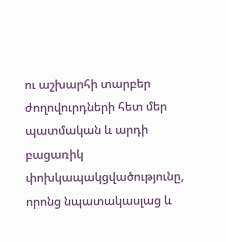ու աշխարհի տարբեր ժողովուրդների հետ մեր պատմական և արդի բացառիկ փոխկապակցվածությունը, որոնց նպատակասլաց և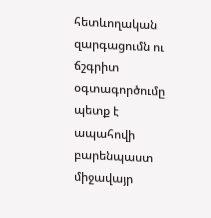հետևողական զարգացումն ու ճշգրիտ օգտագործումը պետք է ապահովի բարենպաստ միջավայր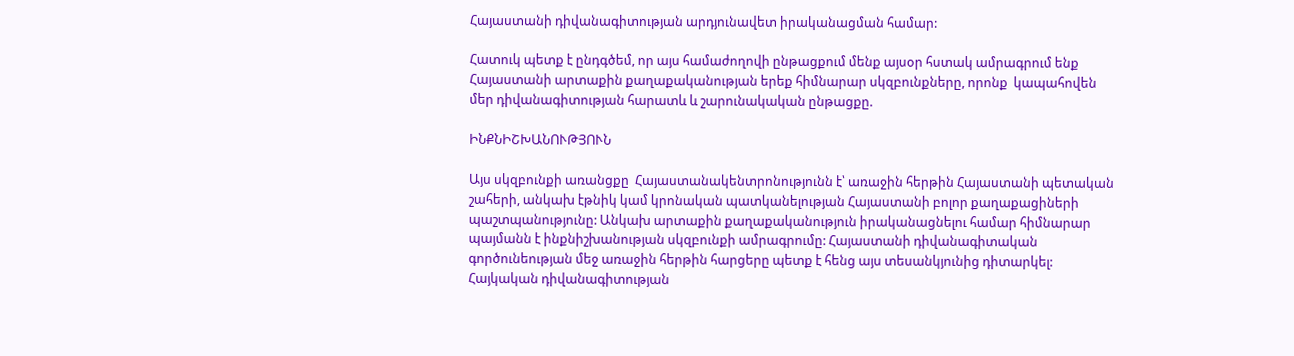Հայաստանի դիվանագիտության արդյունավետ իրականացման համար:

Հատուկ պետք է ընդգծեմ, որ այս համաժողովի ընթացքում մենք այսօր հստակ ամրագրում ենք Հայաստանի արտաքին քաղաքականության երեք հիմնարար սկզբունքները, որոնք  կապահովեն մեր դիվանագիտության հարատև և շարունակական ընթացքը.

ԻՆՔՆԻՇԽԱՆՈՒԹՅՈՒՆ

Այս սկզբունքի առանցքը  Հայաստանակենտրոնությունն է՝ առաջին հերթին Հայաստանի պետական շահերի, անկախ էթնիկ կամ կրոնական պատկանելության Հայաստանի բոլոր քաղաքացիների  պաշտպանությունը: Անկախ արտաքին քաղաքականություն իրականացնելու համար հիմնարար պայմանն է ինքնիշխանության սկզբունքի ամրագրումը: Հայաստանի դիվանագիտական գործունեության մեջ առաջին հերթին հարցերը պետք է հենց այս տեսանկյունից դիտարկել:  Հայկական դիվանագիտության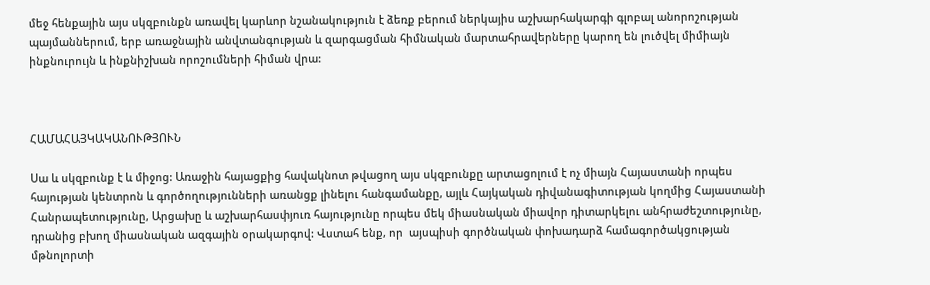մեջ հենքային այս սկզբունքն առավել կարևոր նշանակություն է ձեռք բերում ներկայիս աշխարհակարգի գլոբալ անորոշության պայմաններում, երբ առաջնային անվտանգության և զարգացման հիմնական մարտահրավերները կարող են լուծվել միմիայն ինքնուրույն և ինքնիշխան որոշումների հիման վրա:



ՀԱՄԱՀԱՅԿԱԿԱՆՈՒԹՅՈՒՆ

Սա և սկզբունք է և միջոց: Առաջին հայացքից հավակնոտ թվացող այս սկզբունքը արտացոլում է ոչ միայն Հայաստանի որպես հայության կենտրոն և գործողությունների առանցք լինելու հանգամանքը, այլև Հայկական դիվանագիտության կողմից Հայաստանի Հանրապետությունը, Արցախը և աշխարհասփյուռ հայությունը որպես մեկ միասնական միավոր դիտարկելու անհրաժեշտությունը, դրանից բխող միասնական ազգային օրակարգով: Վստահ ենք, որ  այսպիսի գործնական փոխադարձ համագործակցության մթնոլորտի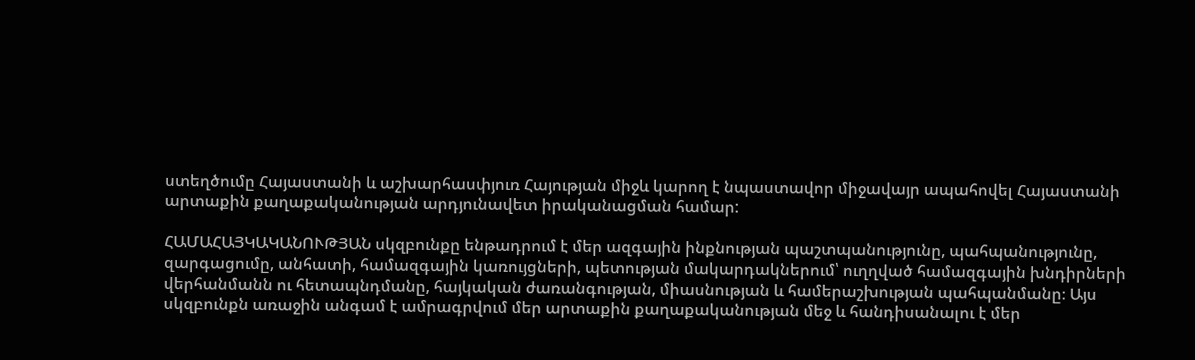ստեղծումը Հայաստանի և աշխարհասփյուռ Հայության միջև կարող է նպաստավոր միջավայր ապահովել Հայաստանի արտաքին քաղաքականության արդյունավետ իրականացման համար:

ՀԱՄԱՀԱՅԿԱԿԱՆՈՒԹՅԱՆ սկզբունքը ենթադրում է մեր ազգային ինքնության պաշտպանությունը, պահպանությունը, զարգացումը, անհատի, համազգային կառույցների, պետության մակարդակներում՝ ուղղված համազգային խնդիրների վերհանմանն ու հետապնդմանը, հայկական ժառանգության, միասնության և համերաշխության պահպանմանը։ Այս սկզբունքն առաջին անգամ է ամրագրվում մեր արտաքին քաղաքականության մեջ և հանդիսանալու է մեր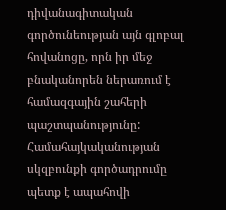դիվանագիտական գործունեության այն գլոբալ հովանոցը, որն իր մեջ բնականորեն ներառում է համազգային շահերի պաշտպանությունը: Համահայկականության սկզբունքի գործադրումը պետք է ապահովի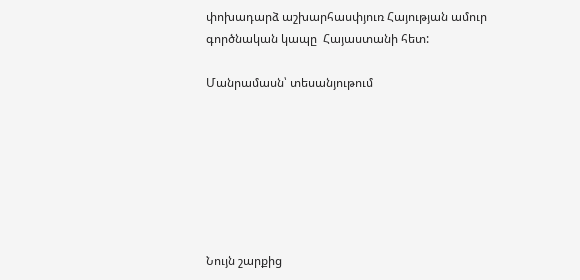փոխադարձ աշխարհասփյուռ Հայության ամուր գործնական կապը  Հայաստանի հետ:

Մանրամասն՝ տեսանյութում







Նույն շարքից